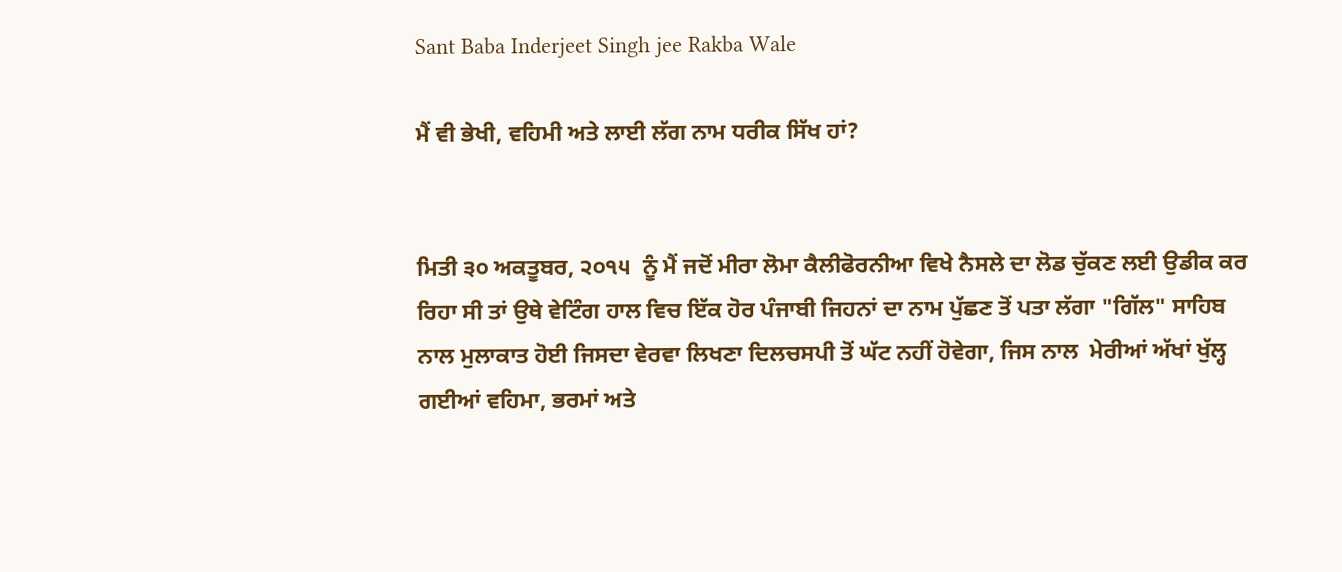Sant Baba Inderjeet Singh jee Rakba Wale

ਮੈਂ ਵੀ ਭੇਖੀ, ਵਹਿਮੀ ਅਤੇ ਲਾਈ ਲੱਗ ਨਾਮ ਧਰੀਕ ਸਿੱਖ ਹਾਂ?


ਮਿਤੀ ੩੦ ਅਕਤੂਬਰ, ੨੦੧੫  ਨੂੰ ਮੈਂ ਜਦੋਂ ਮੀਰਾ ਲੋਮਾ ਕੈਲੀਫੋਰਨੀਆ ਵਿਖੇ ਨੈਸਲੇ ਦਾ ਲੋਡ ਚੁੱਕਣ ਲਈ ਉਡੀਕ ਕਰ ਰਿਹਾ ਸੀ ਤਾਂ ਉਥੇ ਵੇਟਿੰਗ ਹਾਲ ਵਿਚ ਇੱਕ ਹੋਰ ਪੰਜਾਬੀ ਜਿਹਨਾਂ ਦਾ ਨਾਮ ਪੁੱਛਣ ਤੋਂ ਪਤਾ ਲੱਗਾ "ਗਿੱਲ" ਸਾਹਿਬ ਨਾਲ ਮੁਲਾਕਾਤ ਹੋਈ ਜਿਸਦਾ ਵੇਰਵਾ ਲਿਖਣਾ ਦਿਲਚਸਪੀ ਤੋਂ ਘੱਟ ਨਹੀਂ ਹੋਵੇਗਾ, ਜਿਸ ਨਾਲ  ਮੇਰੀਆਂ ਅੱਖਾਂ ਖੁੱਲ੍ਹ ਗਈਆਂ ਵਹਿਮਾ, ਭਰਮਾਂ ਅਤੇ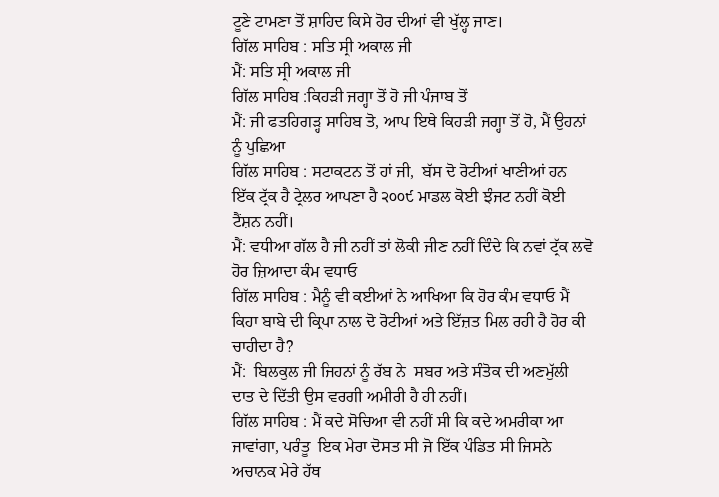ਟੂਣੇ ਟਾਮਣਾ ਤੋਂ ਸ਼ਾਹਿਦ ਕਿਸੇ ਹੋਰ ਦੀਆਂ ਵੀ ਖੁੱਲ੍ਹ ਜਾਣ।
ਗਿੱਲ ਸਾਹਿਬ : ਸਤਿ ਸ੍ਰੀ ਅਕਾਲ ਜੀ
ਮੈਂ: ਸਤਿ ਸ੍ਰੀ ਅਕਾਲ ਜੀ
ਗਿੱਲ ਸਾਹਿਬ :ਕਿਹੜੀ ਜਗ੍ਹਾ ਤੋਂ ਹੋ ਜੀ ਪੰਜਾਬ ਤੋਂ
ਮੈਂ: ਜੀ ਫਤਹਿਗੜ੍ਹ ਸਾਹਿਬ ਤੋ, ਆਪ ਇਥੇ ਕਿਹੜੀ ਜਗ੍ਹਾ ਤੋਂ ਹੋ, ਮੈਂ ਉਹਨਾਂ ਨੂੰ ਪੁਛਿਆ
ਗਿੱਲ ਸਾਹਿਬ : ਸਟਾਕਟਨ ਤੋਂ ਹਾਂ ਜੀ,  ਬੱਸ ਦੋ ਰੋਟੀਆਂ ਖਾਣੀਆਂ ਹਨ ਇੱਕ ਟ੍ਰੱਕ ਹੈ ਟ੍ਰੇਲਰ ਆਪਣਾ ਹੈ ੨੦੦੯ ਮਾਡਲ ਕੋਈ ਝੰਜਟ ਨਹੀਂ ਕੋਈ ਟੈਂਸ਼ਨ ਨਹੀਂ।
ਮੈਂ: ਵਧੀਆ ਗੱਲ ਹੈ ਜੀ ਨਹੀਂ ਤਾਂ ਲੋਕੀ ਜੀਣ ਨਹੀਂ ਦਿੰਦੇ ਕਿ ਨਵਾਂ ਟ੍ਰੱਕ ਲਵੋ ਹੋਰ ਜ਼ਿਆਦਾ ਕੰਮ ਵਧਾਓ
ਗਿੱਲ ਸਾਹਿਬ : ਮੈਨੂੰ ਵੀ ਕਈਆਂ ਨੇ ਆਖਿਆ ਕਿ ਹੋਰ ਕੰਮ ਵਧਾਓ ਮੈਂ ਕਿਹਾ ਬਾਬੇ ਦੀ ਕ੍ਰਿਪਾ ਨਾਲ ਦੋ ਰੋਟੀਆਂ ਅਤੇ ਇੱਜ਼ਤ ਮਿਲ ਰਹੀ ਹੈ ਹੋਰ ਕੀ ਚਾਹੀਦਾ ਹੈ?
ਮੈਂ:  ਬਿਲਕੁਲ ਜੀ ਜਿਹਨਾਂ ਨੂੰ ਰੱਬ ਨੇ  ਸਬਰ ਅਤੇ ਸੰਤੋਕ ਦੀ ਅਣਮੁੱਲੀ ਦਾਤ ਦੇ ਦਿੱਤੀ ਉਸ ਵਰਗੀ ਅਮੀਰੀ ਹੈ ਹੀ ਨਹੀਂ।
ਗਿੱਲ ਸਾਹਿਬ : ਮੈਂ ਕਦੇ ਸੋਚਿਆ ਵੀ ਨਹੀਂ ਸੀ ਕਿ ਕਦੇ ਅਮਰੀਕਾ ਆ ਜਾਵਾਂਗਾ, ਪਰੰਤੂ  ਇਕ ਮੇਰਾ ਦੋਸਤ ਸੀ ਜੋ ਇੱਕ ਪੰਡਿਤ ਸੀ ਜਿਸਨੇ ਅਚਾਨਕ ਮੇਰੇ ਹੱਥ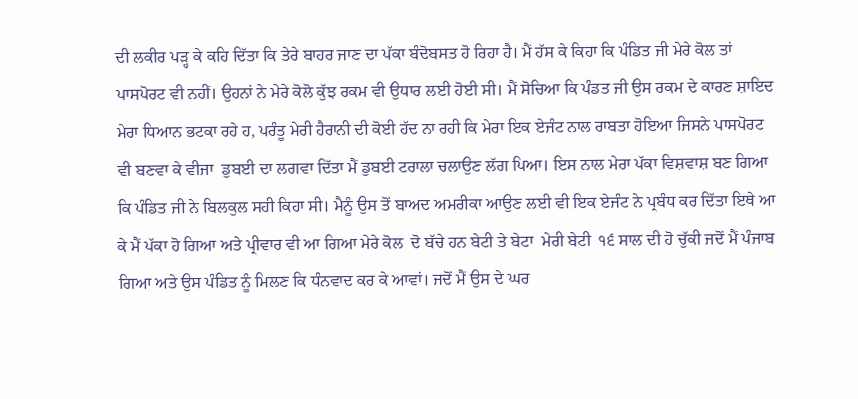ਦੀ ਲਕੀਰ ਪੜ੍ਹ ਕੇ ਕਹਿ ਦਿੱਤਾ ਕਿ ਤੇਰੇ ਬਾਹਰ ਜਾਣ ਦਾ ਪੱਕਾ ਬੰਦੋਬਸਤ ਹੋ ਰਿਹਾ ਹੈ। ਮੈਂ ਹੱਸ ਕੇ ਕਿਹਾ ਕਿ ਪੰਡਿਤ ਜੀ ਮੇਰੇ ਕੋਲ ਤਾਂ ਪਾਸਪੋਰਟ ਵੀ ਨਹੀਂ। ਉਹਨਾਂ ਨੇ ਮੇਰੇ ਕੋਲੋ ਕੁੱਝ ਰਕਮ ਵੀ ਉਧਾਰ ਲਈ ਹੋਈ ਸੀ। ਮੈਂ ਸੋਚਿਆ ਕਿ ਪੰਡਤ ਜੀ ਉਸ ਰਕਮ ਦੇ ਕਾਰਣ ਸ਼ਾਇਦ ਮੇਰਾ ਧਿਆਨ ਭਟਕਾ ਰਹੇ ਹ, ਪਰੰਤੂ ਮੇਰੀ ਹੈਰਾਨੀ ਦੀ ਕੋਈ ਹੱਦ ਨਾ ਰਹੀ ਕਿ ਮੇਰਾ ਇਕ ਏਜੰਟ ਨਾਲ ਰਾਬਤਾ ਹੋਇਆ ਜਿਸਨੇ ਪਾਸਪੋਰਟ ਵੀ ਬਣਵਾ ਕੇ ਵੀਜਾ  ਡੁਬਈ ਦਾ ਲਗਵਾ ਦਿੱਤਾ ਮੈਂ ਡੁਬਈ ਟਰਾਲਾ ਚਲਾਉਣ ਲੱਗ ਪਿਆ। ਇਸ ਨਾਲ ਮੇਰਾ ਪੱਕਾ ਵਿਸ਼ਵਾਸ਼ ਬਣ ਗਿਆ ਕਿ ਪੰਡਿਤ ਜੀ ਨੇ ਬਿਲਕੁਲ ਸਹੀ ਕਿਹਾ ਸੀ। ਮੈਨੂੰ ਉਸ ਤੋਂ ਬਾਅਦ ਅਮਰੀਕਾ ਆਉਣ ਲਈ ਵੀ ਇਕ ਏਜੰਟ ਨੇ ਪ੍ਰਬੰਧ ਕਰ ਦਿੱਤਾ ਇਥੇ ਆ ਕੇ ਮੈਂ ਪੱਕਾ ਹੋ ਗਿਆ ਅਤੇ ਪ੍ਰੀਵਾਰ ਵੀ ਆ ਗਿਆ ਮੇਰੇ ਕੋਲ  ਦੋ ਬੱਚੇ ਹਨ ਬੇਟੀ ਤੇ ਬੇਟਾ  ਮੇਰੀ ਬੇਟੀ  ੧੬ ਸਾਲ ਦੀ ਹੋ ਚੁੱਕੀ ਜਦੋਂ ਮੈਂ ਪੰਜਾਬ ਗਿਆ ਅਤੇ ਉਸ ਪੰਡਿਤ ਨੂੰ ਮਿਲਣ ਕਿ ਧੰਨਵਾਦ ਕਰ ਕੇ ਆਵਾਂ। ਜਦੋਂ ਮੈਂ ਉਸ ਦੇ ਘਰ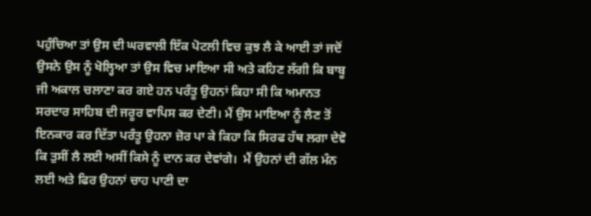ਪਹੁੰਚਿਆ ਤਾਂ ਉਸ ਦੀ ਘਰਵਾਲੀ ਇੱਕ ਪੋਟਲੀ ਵਿਚ ਕੁਝ ਲੈ ਕੇ ਆਈ ਤਾਂ ਜਦੋਂ ਉਸਨੇ ਉਸ ਨੂੰ ਖੋਲ੍ਹਿਆ ਤਾਂ ਉਸ ਵਿਚ ਮਾਇਆ ਸੀ ਅਤੇ ਕਹਿਣ ਲੱਗੀ ਕਿ ਬਾਬੂ ਜੀ ਅਕਾਲ ਚਲਾਣਾ ਕਰ ਗਏ ਹਨ ਪਰੰਤੂ ਉਹਨਾਂ ਕਿਹਾ ਸੀ ਕਿ ਅਮਾਨਤ ਸਰਦਾਰ ਸਾਹਿਬ ਦੀ ਜਰੂਰ ਵਾਪਿਸ ਕਰ ਦੇਣੀ। ਮੈਂ ਉਸ ਮਾਇਆ ਨੂੰ ਲੈਣ ਤੋਂ ਇਨਕਾਰ ਕਰ ਦਿੱਤਾ ਪਰੰਤੂ ਉਹਨਾ ਜ਼ੋਰ ਪਾ ਕੇ ਕਿਹਾ ਕਿ ਸਿਰਫ ਹੱਥ ਲਗਾ ਦੇਵੋ ਕਿ ਤੁਸੀਂ ਲੈ ਲਈ ਅਸੀਂ ਕਿਸੇ ਨੂੰ ਦਾਨ ਕਰ ਦੇਵਾਂਗੇ।  ਮੈਂ ਉਹਨਾਂ ਦੀ ਗੱਲ ਮੰਨ ਲਈ ਅਤੇ ਫਿਰ ਉਹਨਾਂ ਚਾਹ ਪਾਣੀ ਦਾ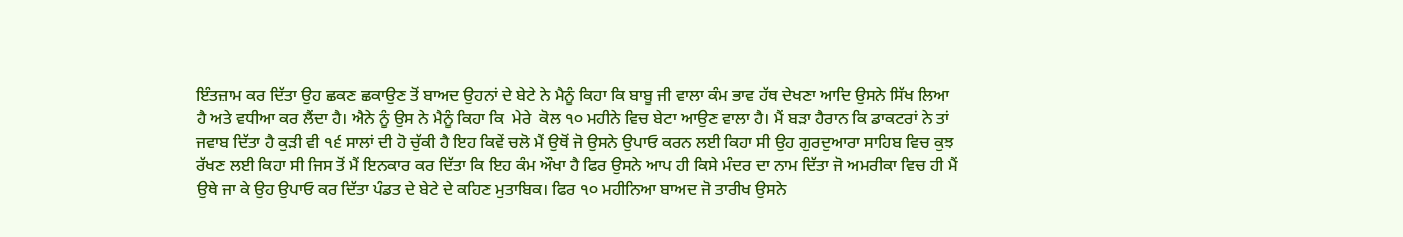ਇੰਤਜ਼ਾਮ ਕਰ ਦਿੱਤਾ ਉਹ ਛਕਣ ਛਕਾਉਣ ਤੋਂ ਬਾਅਦ ਉਹਨਾਂ ਦੇ ਬੇਟੇ ਨੇ ਮੈਨੂੰ ਕਿਹਾ ਕਿ ਬਾਬੂ ਜੀ ਵਾਲਾ ਕੰਮ ਭਾਵ ਹੱਥ ਦੇਖਣਾ ਆਦਿ ਉਸਨੇ ਸਿੱਖ ਲਿਆ ਹੈ ਅਤੇ ਵਧੀਆ ਕਰ ਲੈਂਦਾ ਹੈ। ਐਨੇ ਨੂੰ ਉਸ ਨੇ ਮੈਨੂੰ ਕਿਹਾ ਕਿ  ਮੇਰੇ  ਕੋਲ ੧੦ ਮਹੀਨੇ ਵਿਚ ਬੇਟਾ ਆਉਣ ਵਾਲਾ ਹੈ। ਮੈਂ ਬੜਾ ਹੈਰਾਨ ਕਿ ਡਾਕਟਰਾਂ ਨੇ ਤਾਂ ਜਵਾਬ ਦਿੱਤਾ ਹੈ ਕੁੜੀ ਵੀ ੧੬ ਸਾਲਾਂ ਦੀ ਹੋ ਚੁੱਕੀ ਹੈ ਇਹ ਕਿਵੇਂ ਚਲੋ ਮੈਂ ਉਥੋਂ ਜੋ ਉਸਨੇ ਉਪਾਓ ਕਰਨ ਲਈ ਕਿਹਾ ਸੀ ਉਹ ਗੁਰਦੁਆਰਾ ਸਾਹਿਬ ਵਿਚ ਕੁਝ ਰੱਖਣ ਲਈ ਕਿਹਾ ਸੀ ਜਿਸ ਤੋਂ ਮੈਂ ਇਨਕਾਰ ਕਰ ਦਿੱਤਾ ਕਿ ਇਹ ਕੰਮ ਔਖਾ ਹੈ ਫਿਰ ਉਸਨੇ ਆਪ ਹੀ ਕਿਸੇ ਮੰਦਰ ਦਾ ਨਾਮ ਦਿੱਤਾ ਜੋ ਅਮਰੀਕਾ ਵਿਚ ਹੀ ਮੈਂ ਉਥੇ ਜਾ ਕੇ ਉਹ ਉਪਾਓ ਕਰ ਦਿੱਤਾ ਪੰਡਤ ਦੇ ਬੇਟੇ ਦੇ ਕਹਿਣ ਮੁਤਾਬਿਕ। ਫਿਰ ੧੦ ਮਹੀਨਿਆ ਬਾਅਦ ਜੋ ਤਾਰੀਖ ਉਸਨੇ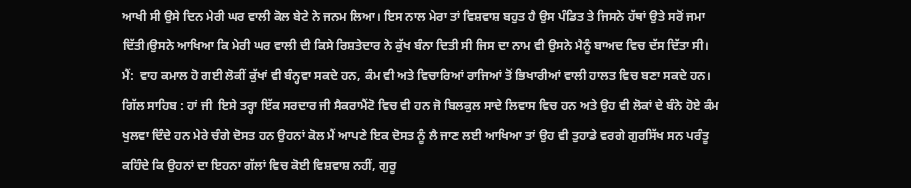ਆਖੀ ਸੀ ਉਸੇ ਦਿਨ ਮੇਰੀ ਘਰ ਵਾਲੀ ਕੋਲ ਬੇਟੇ ਨੇ ਜਨਮ ਲਿਆ। ਇਸ ਨਾਲ ਮੇਰਾ ਤਾਂ ਵਿਸ਼ਵਾਸ਼ ਬਹੁਤ ਹੈ ਉਸ ਪੰਡਿਤ ਤੇ ਜਿਸਨੇ ਹੱਥਾਂ ਉਤੇ ਸਰੋਂ ਜਮਾ ਦਿੱਤੀ।ਉਸਨੇ ਆਖਿਆ ਕਿ ਮੇਰੀ ਘਰ ਵਾਲੀ ਦੀ ਕਿਸੇ ਰਿਸ਼ਤੇਦਾਰ ਨੇ ਕੁੱਖ ਬੰਨਾ ਦਿਤੀ ਸੀ ਜਿਸ ਦਾ ਨਾਮ ਵੀ ਉਸਨੇ ਮੈਨੂੰ ਬਾਅਦ ਵਿਚ ਦੱਸ ਦਿੱਤਾ ਸੀ।
ਮੈਂ:  ਵਾਹ ਕਮਾਲ ਹੋ ਗਈ ਲੋਕੀਂ ਕੁੱਖਾਂ ਵੀ ਬੰਨ੍ਹਵਾ ਸਕਦੇ ਹਨ, ਕੰਮ ਵੀ ਅਤੇ ਵਿਚਾਰਿਆਂ ਰਾਜਿਆਂ ਤੋਂ ਭਿਖਾਰੀਆਂ ਵਾਲੀ ਹਾਲਤ ਵਿਚ ਬਣਾ ਸਕਦੇ ਹਨ।
ਗਿੱਲ ਸਾਹਿਬ : ਹਾਂ ਜੀ  ਇਸੇ ਤਰ੍ਹਾ ਇੱਕ ਸਰਦਾਰ ਜੀ ਸੈਕਰਾਮੈਂਟੋ ਵਿਚ ਵੀ ਹਨ ਜੋ ਬਿਲਕੁਲ ਸਾਦੇ ਲਿਵਾਸ ਵਿਚ ਹਨ ਅਤੇ ਉਹ ਵੀ ਲੋਕਾਂ ਦੇ ਬੰਨੇ ਹੋਏ ਕੰਮ ਖੁਲਵਾ ਦਿੰਦੇ ਹਨ ਮੇਰੇ ਚੰਗੇ ਦੋਸਤ ਹਨ ਉਹਨਾਂ ਕੋਲ ਮੈਂ ਆਪਣੇ ਇਕ ਦੋਸਤ ਨੂੰ ਲੈ ਜਾਣ ਲਈ ਆਖਿਆ ਤਾਂ ਉਹ ਵੀ ਤੁਹਾਡੇ ਵਰਗੇ ਗੁਰਸਿੱਖ ਸਨ ਪਰੰਤੂ ਕਹਿੰਦੇ ਕਿ ਉਹਨਾਂ ਦਾ ਇਹਨਾ ਗੱਲਾਂ ਵਿਚ ਕੋਈ ਵਿਸ਼ਵਾਸ਼ ਨਹੀਂ, ਗੁਰੂ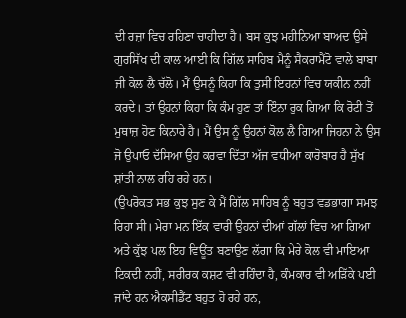ਦੀ ਰਜ਼ਾ ਵਿਚ ਰਹਿਣਾ ਚਾਹੀਦਾ ਹੈ। ਬਸ ਕੁਝ ਮਹੀਨਿਆ ਬਾਅਦ ਉਸੇ ਗੁਰਸਿੱਖ ਦੀ ਕਾਲ ਆਈ ਕਿ ਗਿੱਲ ਸਾਹਿਬ ਮੈਨੂੰ ਸੈਕਰਾਮੈਂਟੋ ਵਾਲੇ ਬਾਬਾ ਜੀ ਕੋਲ ਲੈ ਚੱਲੋ। ਮੈਂ ਉਸਨੂੰ ਕਿਹਾ ਕਿ ਤੁਸੀਂ ਇਹਨਾਂ ਵਿਚ ਯਕੀਨ ਨਹੀਂ ਕਰਦੇ। ਤਾਂ ਉਹਨਾਂ ਕਿਹਾ ਕਿ ਕੰਮ ਹੁਣ ਤਾਂ ਇੰਨਾ ਰੁਕ ਗਿਆ ਕਿ ਰੋਟੀ ਤੋਂ ਮੁਥਾਜ਼ ਹੋਣ ਕਿਨਾਰੇ ਹੈ। ਮੈਂ ਉਸ ਨੂੰ ਉਹਨਾਂ ਕੋਲ ਲੈ ਗਿਆ ਜਿਹਨਾ ਨੇ ਉਸ ਜੋ ਉਪਾਓ ਦੱਸਿਆ ਉਹ ਕਰਵਾ ਦਿੱਤਾ ਅੱਜ ਵਧੀਆ ਕਾਰੋਬਾਰ ਹੈ ਸੁੱਖ ਸ਼ਾਂਤੀ ਨਾਲ ਰਹਿ ਰਹੇ ਹਨ।
(ਉਪਰੋਕਤ ਸਭ ਕੁਝ ਸੁਣ ਕੇ ਮੈਂ ਗਿੱਲ ਸਾਹਿਬ ਨੂੰ ਬਹੁਤ ਵਡਭਾਗਾ ਸਮਝ ਰਿਹਾ ਸੀ। ਮੇਰਾ ਮਨ ਇੱਕ ਵਾਰੀ ਉਹਨਾਂ ਦੀਆਂ ਗੱਲਾਂ ਵਿਚ ਆ ਗਿਆ ਅਤੇ ਕੁੱਝ ਪਲ ਇਹ ਵਿਊਂਤ ਬਣਾਉਣ ਲੱਗਾ ਕਿ ਮੇਰੇ ਕੋਲ ਵੀ ਮਾਇਆ ਟਿਕਦੀ ਨਹੀਂ, ਸਰੀਰਕ ਕਸ਼ਟ ਵੀ ਰਹਿੰਦਾ ਹੈ, ਕੰਮਕਾਰ ਵੀ ਅੜਿੱਕੇ ਪਈ ਜਾਂਦੇ ਹਨ ਐਕਸੀਡੈਂਟ ਬਹੁਤ ਹੋ ਰਹੇ ਹਨ,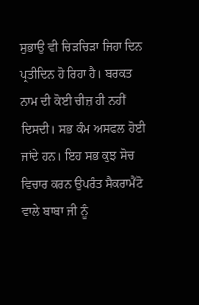ਸੁਭਾਉ ਵੀ ਚਿੜਚਿੜਾ ਜਿਹਾ ਦਿਨ ਪ੍ਰਤੀਦਿਨ ਹੋ ਰਿਹਾ ਹੈ। ਬਰਕਤ ਨਾਮ ਦੀ ਕੋਈ ਚੀਜ਼ ਹੀ ਨਹੀਂ ਦਿਸਦੀ। ਸਭ ਕੰਮ ਅਸਫਲ ਹੋਈ ਜਾਂਦੇ ਹਨ। ਇਹ ਸਭ ਕੁਝ ਸੋਚ ਵਿਚਾਰ ਕਰਨ ਉਪਰੰਤ ਸੈਕਰਾਮੈਂਟੋ ਵਾਲੇ ਬਾਬਾ ਜੀ ਨੂੰ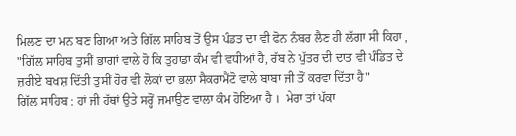ਮਿਲਣ ਦਾ ਮਨ ਬਣ ਗਿਆ ਅਤੇ ਗਿੱਲ ਸਾਹਿਬ ਤੋਂ ਉਸ ਪੰਡਤ ਦਾ ਵੀ ਫੋਨ ਨੰਬਰ ਲੈਣ ਹੀ ਲੱਗਾ ਸੀ ਕਿਹਾ , "ਗਿੱਲ ਸਾਹਿਬ ਤੁਸੀਂ ਭਾਗਾਂ ਵਾਲੇ ਹੋ ਕਿ ਤੁਹਾਡਾ ਕੰਮ ਵੀ ਵਧੀਆਂ ਹੈ, ਰੱਬ ਨੇ ਪੁੱਤਰ ਦੀ ਦਾਤ ਵੀ ਪੰਡਿਤ ਦੇ ਜ਼ਰੀਏ ਬਖਸ਼ ਦਿੱਤੀ ਤੁਸੀਂ ਹੋਰ ਵੀ ਲੋਕਾਂ ਦਾ ਭਲਾ ਸੈਕਰਾਮੈਂਟੋ ਵਾਲੇ ਬਾਬਾ ਜੀ ਤੋਂ ਕਰਵਾ ਦਿੱਤਾ ਹੈ"
ਗਿੱਲ ਸਾਹਿਬ : ਹਾਂ ਜੀ ਹੱਥਾਂ ਉਤੇ ਸਰ੍ਹੋਂ ਜਮਾਉਣ ਵਾਲਾ ਕੰਮ ਹੋਇਆ ਹੈ ।  ਮੇਰਾ ਤਾਂ ਪੱਕਾ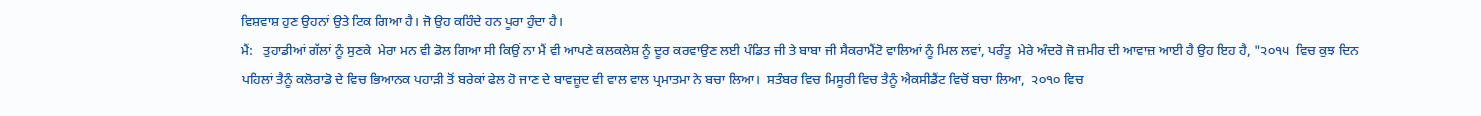ਵਿਸ਼ਵਾਸ਼ ਹੁਣ ਉਹਨਾਂ ਉਤੇ ਟਿਕ ਗਿਆ ਹੈ। ਜੋ ਉਹ ਕਹਿੰਦੇ ਹਨ ਪੂਰਾ ਹੁੰਦਾ ਹੈ।
ਮੈਂ:   ਤੁਹਾਡੀਆਂ ਗੱਲਾਂ ਨੂੰ ਸੁਣਕੇ  ਮੇਰਾ ਮਨ ਵੀ ਡੋਲ ਗਿਆ ਸੀ ਕਿਉਂ ਨਾ ਮੈਂ ਵੀ ਆਪਣੇ ਕਲਕਲੇਸ਼ ਨੂੰ ਦੂਰ ਕਰਵਾਉਣ ਲਈ ਪੰਡਿਤ ਜੀ ਤੇ ਬਾਬਾ ਜੀ ਸੈਕਰਾਮੈਂਟੋ ਵਾਲਿਆਂ ਨੂੰ ਮਿਲ ਲਵਾਂ, ਪਰੰਤੂ  ਮੇਰੇ ਅੰਦਰੋ ਜੋ ਜ਼ਮੀਰ ਦੀ ਆਵਾਜ਼ ਆਈ ਹੈ ਉਹ ਇਹ ਹੈ, "੨੦੧੫  ਵਿਚ ਕੁਝ ਦਿਨ ਪਹਿਲਾਂ ਤੈਨੂੰ ਕਲੋਰਾਡੋ ਦੇ ਵਿਚ ਭਿਆਨਕ ਪਹਾੜੀ ਤੋਂ ਬਰੇਕਾਂ ਫੇਲ ਹੋ ਜਾਣ ਦੇ ਬਾਵਜ਼ੂਦ ਵੀ ਵਾਲ ਵਾਲ ਪ੍ਰਮਾਤਮਾ ਨੇ ਬਚਾ ਲਿਆ।  ਸਤੰਬਰ ਵਿਚ ਮਿਸੂਰੀ ਵਿਚ ਤੈਨੂੰ ਐਕਸੀਡੈਂਟ ਵਿਚੋਂ ਬਚਾ ਲਿਆ,  ੨੦੧੦ ਵਿਚ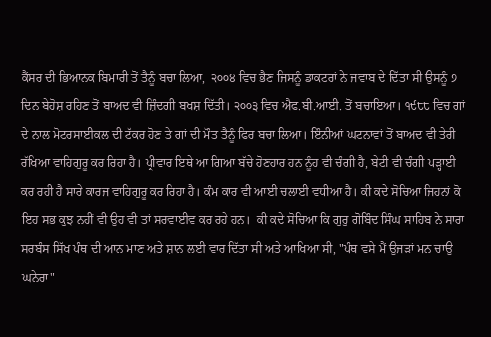ਕੈਂਸਰ ਦੀ ਭਿਆਨਕ ਬਿਮਾਰੀ ਤੋਂ ਤੈਨੂੰ ਬਚਾ ਲਿਆ,  ੨੦੦੪ ਵਿਚ ਭੈਣ ਜਿਸਨੂੰ ਡਾਕਟਰਾਂ ਨੇ ਜਵਾਬ ਦੇ ਦਿੱਤਾ ਸੀ ਉਸਨੂੰ ੭ ਦਿਨ ਬੇਹੋਸ਼ ਰਹਿਣ ਤੋਂ ਬਾਅਦ ਵੀ ਜ਼ਿੰਦਗੀ ਬਖਸ਼ ਦਿੱਤੀ। ੨੦੦੩ ਵਿਚ ਐਫ.ਬੀ.ਆਈ. ਤੋਂ ਬਚਾਇਆ। ੧੯੮੮ ਵਿਚ ਗਾਂ ਦੇ ਨਾਲ ਮੋਟਰਸਾਈਕਲ ਦੀ ਟੱਕਰ ਹੋਣ ਤੇ ਗਾਂ ਦੀ ਮੌਤ ਤੈਨੂੰ ਫਿਰ ਬਚਾ ਲਿਆ। ਇੰਨੀਆਂ ਘਟਨਾਵਾਂ ਤੋਂ ਬਾਅਦ ਵੀ ਤੇਰੀ ਰੱਖਿਆ ਵਾਹਿਗੁਰੂ ਕਰ ਰਿਹਾ ਹੈ। ਪ੍ਰੀਵਾਰ ਇਥੇ ਆ ਗਿਆ ਬੱਚੇ ਹੋਣਹਾਰ ਹਨ ਨੂੰਹ ਵੀ ਚੰਗੀ ਹੈ, ਬੇਟੀ ਵੀ ਚੰਗੀ ਪੜ੍ਹਾਈ ਕਰ ਰਹੀ ਹੈ ਸਾਰੇ ਕਾਰਜ ਵਾਹਿਗੁਰੂ ਕਰ ਰਿਹਾ ਹੈ। ਕੰਮ ਕਾਰ ਵੀ ਆਈ ਚਲਾਈ ਵਧੀਆ ਹੈ। ਕੀ ਕਦੇ ਸੋਚਿਆ ਜਿਹਨਾਂ ਕੋ ਇਹ ਸਭ ਕੁਝ ਨਹੀਂ ਵੀ ਉਹ ਵੀ ਤਾਂ ਸਰਵਾਈਵ ਕਰ ਰਹੇ ਹਨ।  ਕੀ ਕਦੇ ਸੋਚਿਆ ਕਿ ਗੁਰੁ ਗੋਬਿੰਦ ਸਿੰਘ ਸਾਹਿਬ ਨੇ ਸਾਰਾ ਸਰਬੰਸ ਸਿੱਖ ਪੰਥ ਦੀ ਆਨ ਮਾਣ ਅਤੇ ਸ਼ਾਨ ਲਈ ਵਾਰ ਦਿੱਤਾ ਸੀ ਅਤੇ ਆਖਿਆ ਸੀ, "ਪੰਥ ਵਸੇ ਮੈਂ ਉਜੜਾਂ ਮਨ ਚਾਉ ਘਨੇਰਾ"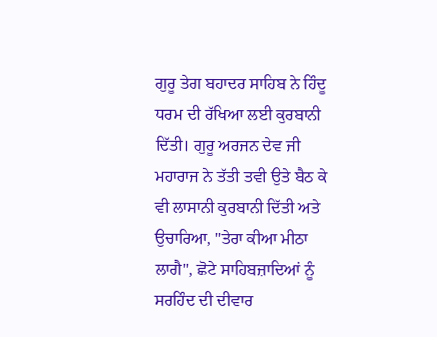ਗੁਰੂ ਤੇਗ ਬਹਾਦਰ ਸਾਹਿਬ ਨੇ ਹਿੰਦੂ ਧਰਮ ਦੀ ਰੱਖਿਆ ਲਈ ਕੁਰਬਾਨੀ ਦਿੱਤੀ। ਗੁਰੂ ਅਰਜਨ ਦੇਵ ਜੀ ਮਹਾਰਾਜ ਨੇ ਤੱਤੀ ਤਵੀ ਉਤੇ ਬੈਠ ਕੇ ਵੀ ਲਾਸਾਨੀ ਕੁਰਬਾਨੀ ਦਿੱਤੀ ਅਤੇ ਉਚਾਰਿਆ, "ਤੇਰਾ ਕੀਆ ਮੀਠਾ ਲਾਗੈ", ਛੋਟੇ ਸਾਹਿਬਜ਼ਾਦਿਆਂ ਨੂੰ ਸਰਹਿੰਦ ਦੀ ਦੀਵਾਰ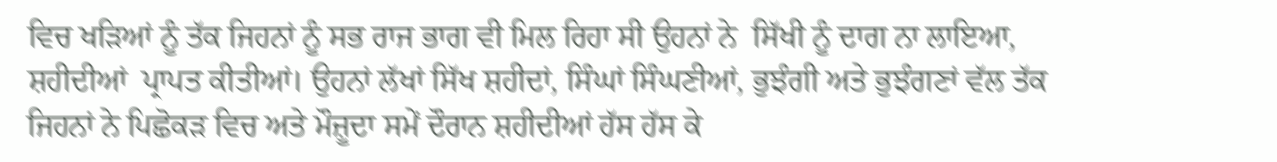ਵਿਚ ਖੜਿਆਂ ਨੂੰ ਤੱਕ ਜਿਹਨਾਂ ਨੂੰ ਸਭ ਰਾਜ ਭਾਗ ਵੀ ਮਿਲ ਰਿਹਾ ਸੀ ਉਹਨਾਂ ਨੇ  ਸਿੱਖੀ ਨੂੰ ਦਾਗ ਨਾ ਲਾਇਆ, ਸ਼ਹੀਦੀਆਂ  ਪ੍ਰਾਪਤ ਕੀਤੀਆਂ। ਉਹਨਾਂ ਲੱਖਾਂ ਸਿੱਖ ਸ਼ਹੀਦਾਂ, ਸਿੰਘਾਂ ਸਿੰਘਣੀਆਂ, ਭੁਝੰਗੀ ਅਤੇ ਭੁਝੰਗਣਾਂ ਵੱਲ ਤੱਕ ਜਿਹਨਾਂ ਨੇ ਪਿਛੋਕੜ ਵਿਚ ਅਤੇ ਮੌਜ਼ੂਦਾ ਸਮੇਂ ਦੌਰਾਨ ਸ਼ਹੀਦੀਆਂ ਹੱਸ ਹੱਸ ਕੇ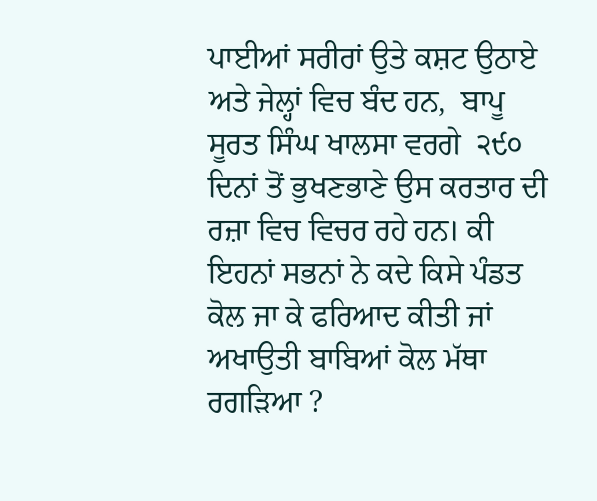ਪਾਈਆਂ ਸਰੀਰਾਂ ਉਤੇ ਕਸ਼ਟ ਉਠਾਏ ਅਤੇ ਜੇਲ੍ਹਾਂ ਵਿਚ ਬੰਦ ਹਨ,  ਬਾਪੂ ਸੂਰਤ ਸਿੰਘ ਖਾਲਸਾ ਵਰਗੇ  ੨੯੦ ਦਿਨਾਂ ਤੋਂ ਭੁਖਣਭਾਣੇ ਉਸ ਕਰਤਾਰ ਦੀ ਰਜ਼ਾ ਵਿਚ ਵਿਚਰ ਰਹੇ ਹਨ। ਕੀ ਇਹਨਾਂ ਸਭਨਾਂ ਨੇ ਕਦੇ ਕਿਸੇ ਪੰਡਤ ਕੋਲ ਜਾ ਕੇ ਫਰਿਆਦ ਕੀਤੀ ਜਾਂ ਅਖਾਉਤੀ ਬਾਬਿਆਂ ਕੋਲ ਮੱਥਾ ਰਗੜਿਆ ?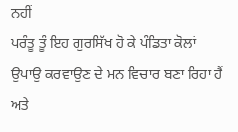ਨਹੀਂ
ਪਰੰਤੂ ਤੂੰ ਇਹ ਗੁਰਸਿੱਖ ਹੋ ਕੇ ਪੰਡਿਤਾ ਕੋਲਾਂ ਉਪਾਉ ਕਰਵਾਉਣ ਦੇ ਮਨ ਵਿਚਾਰ ਬਣਾ ਰਿਹਾ ਹੈਂ ਅਤੇ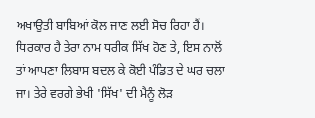ਅਖਾਉਤੀ ਬਾਬਿਆਂ ਕੋਲ ਜਾਣ ਲਈ ਸੋਚ ਰਿਹਾ ਹੈਂ। ਧਿਰਕਾਰ ਹੈ ਤੇਰਾ ਨਾਮ ਧਰੀਕ ਸਿੱਖ ਹੋਣ ਤੇ, ਇਸ ਨਾਲੋਂ ਤਾਂ ਆਪਣਾ ਲਿਬਾਸ ਬਦਲ ਕੇ ਕੋਈ ਪੰਡਿਤ ਦੇ ਘਰ ਚਲਾ ਜਾ। ਤੇਰੇ ਵਰਗੇ ਭੇਖੀ 'ਸਿੱਖ' ਦੀ ਮੈਨੂੰ ਲੋੜ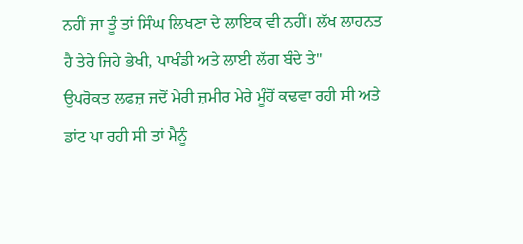ਨਹੀਂ ਜਾ ਤੂੰ ਤਾਂ ਸਿੰਘ ਲਿਖਣਾ ਦੇ ਲਾਇਕ ਵੀ ਨਹੀਂ। ਲੱਖ ਲਾਹਨਤ ਹੈ ਤੇਰੇ ਜਿਹੇ ਭੇਖੀ, ਪਾਖੰਡੀ ਅਤੇ ਲਾਈ ਲੱਗ ਬੰਦੇ ਤੇ"
ਉਪਰੋਕਤ ਲਫਜ਼ ਜਦੋਂ ਮੇਰੀ ਜ਼ਮੀਰ ਮੇਰੇ ਮੂੰਹੋਂ ਕਢਵਾ ਰਹੀ ਸੀ ਅਤੇ ਡਾਂਟ ਪਾ ਰਹੀ ਸੀ ਤਾਂ ਮੈਨੂੰ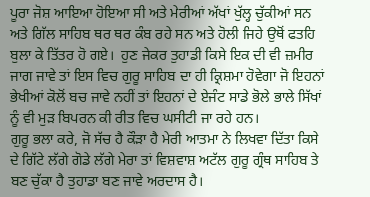ਪੂਰਾ ਜੋਸ਼ ਆਇਆ ਹੋਇਆ ਸੀ ਅਤੇ ਮੇਰੀਆਂ ਅੱਖਾਂ ਖੁੱਲ੍ਹ ਚੁੱਕੀਆਂ ਸਨ ਅਤੇ ਗਿੱਲ ਸਾਹਿਬ ਥਰ ਥਰ ਕੰਬ ਰਹੇ ਸਨ ਅਤੇ ਹੋਲੀ ਜਿਹੇ ਉਥੋਂ ਫਤਹਿ ਬੁਲਾ ਕੇ ਤਿੱਤਰ ਹੋ ਗਏ।  ਹੁਣ ਜੇਕਰ ਤੁਹਾਡੀ ਕਿਸੇ ਇਕ ਦੀ ਵੀ ਜ਼ਮੀਰ ਜਾਗ ਜਾਵੇ ਤਾਂ ਇਸ ਵਿਚ ਗੁਰੂ ਸਾਹਿਬ ਦਾ ਹੀ ਕ੍ਰਿਸ਼ਮਾ ਹੋਵੇਗਾ ਜੋ ਇਹਨਾਂ ਭੇਖੀਆਂ ਕੋਲੋਂ ਬਚ ਜਾਵੇ ਨਹੀਂ ਤਾਂ ਇਹਨਾਂ ਦੇ ਏਜੰਟ ਸਾਡੇ ਭੋਲੇ ਭਾਲੇ ਸਿੱਖਾਂ ਨੂੰ ਵੀ ਮੁੜ ਬਿਪਰਨ ਕੀ ਰੀਤ ਵਿਚ ਘਸੀਟੀ ਜਾ ਰਹੇ ਹਨ।
ਗੁਰੂ ਭਲਾ ਕਰੇ, ਜੋ ਸੱਚ ਹੈ ਕੌੜਾ ਹੈ ਮੇਰੀ ਆਤਮਾ ਨੇ ਲਿਖਵਾ ਦਿੱਤਾ ਕਿਸੇ ਦੇ ਗਿੱਟੇ ਲੱਗੇ ਗੋਡੇ ਲੱਗੇ ਮੇਰਾ ਤਾਂ ਵਿਸ਼ਵਾਸ਼ ਅਟੱਲ ਗੁਰੂ ਗ੍ਰੰਥ ਸਾਹਿਬ ਤੇ ਬਣ ਚੁੱਕਾ ਹੈ ਤੁਹਾਡਾ ਬਣ ਜਾਵੇ ਅਰਦਾਸ ਹੈ।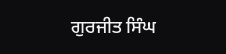ਗੁਰਜੀਤ ਸਿੰਘ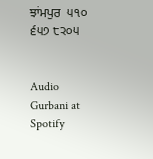ਝਾਂਮਪੁਰ  ੫੧੦ ੬੫੭ ੮੨੦੫


Audio Gurbani at Spotify